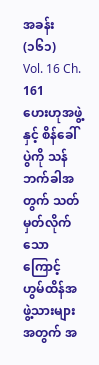အခန်း (၁၆၁)
Vol. 16 Ch. 161
ဟေးဟုအဖွဲ့နှင့် စိန်ခေါ်ပွဲကို သန်ဘက်ခါအတွက် သတ်မှတ်လိုက်သောကြောင့် ဟွမ်ထိန်အဖွဲ့သားများအတွက် အ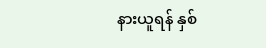နားယူရန် နှစ်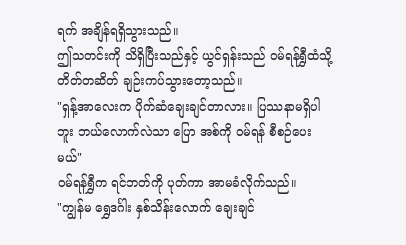ရက် အချိန်ရရှိသွားသည်။
ဤသတင်းကို သိရှိပြီးသည်နှင့် ယွင်ရှန်းသည် ဝမ်ရန်ရွှီထံသို့ တိတ်တဆိတ် ချဉ်းကပ်သွားတော့သည်။
"ရှန့်အာလေးက ပိုက်ဆံချေးချင်တာလား။ ပြဿနာမရှိပါဘူး ဘယ်လောက်လဲသာ ပြော အစ်ကို ဝမ်ရန် စီစဉ်ပေးမယ်"
ဝမ်ရန်ရွှီက ရင်ဘတ်ကို ပုတ်ကာ အာမခံလိုက်သည်။
"ကျွန်မ ရွှေဒင်္ဂါး နှစ်သိန်းလောက် ချေးချင်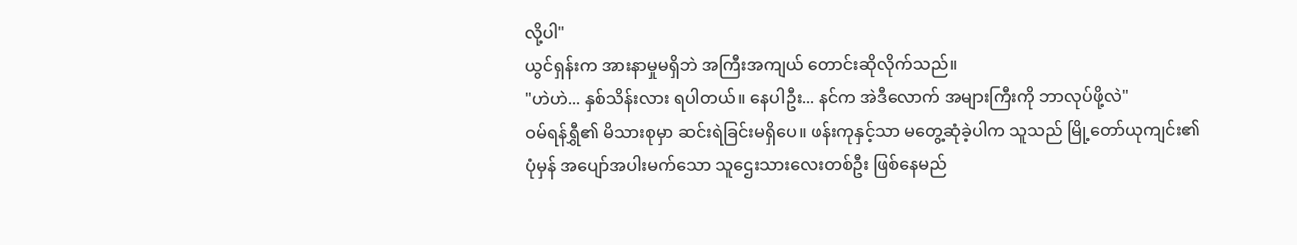လို့ပါ"
ယွင်ရှန်းက အားနာမှုမရှိဘဲ အကြီးအကျယ် တောင်းဆိုလိုက်သည်။
"ဟဲဟဲ... နှစ်သိန်းလား ရပါတယ်။ နေပါဦး... နင်က အဲဒီလောက် အများကြီးကို ဘာလုပ်ဖို့လဲ"
ဝမ်ရန်ရွှီ၏ မိသားစုမှာ ဆင်းရဲခြင်းမရှိပေ။ ဖန်းကုနှင့်သာ မတွေ့ဆုံခဲ့ပါက သူသည် မြို့တော်ယုကျင်း၏ ပုံမှန် အပျော်အပါးမက်သော သူဌေးသားလေးတစ်ဦး ဖြစ်နေမည်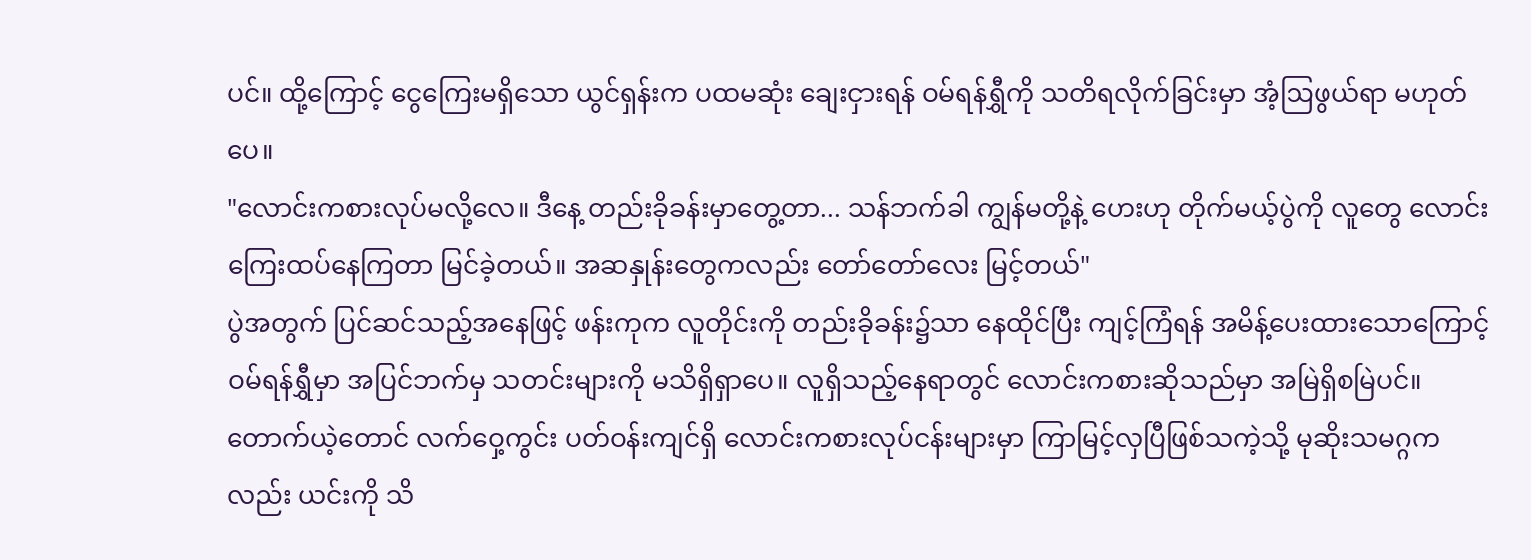ပင်။ ထို့ကြောင့် ငွေကြေးမရှိသော ယွင်ရှန်းက ပထမဆုံး ချေးငှားရန် ဝမ်ရန်ရွှီကို သတိရလိုက်ခြင်းမှာ အံ့ဩဖွယ်ရာ မဟုတ်ပေ။
"လောင်းကစားလုပ်မလို့လေ။ ဒီနေ့ တည်းခိုခန်းမှာတွေ့တာ... သန်ဘက်ခါ ကျွန်မတို့နဲ့ ဟေးဟု တိုက်မယ့်ပွဲကို လူတွေ လောင်းကြေးထပ်နေကြတာ မြင်ခဲ့တယ်။ အဆနှုန်းတွေကလည်း တော်တော်လေး မြင့်တယ်"
ပွဲအတွက် ပြင်ဆင်သည့်အနေဖြင့် ဖန်းကုက လူတိုင်းကို တည်းခိုခန်း၌သာ နေထိုင်ပြီး ကျင့်ကြံရန် အမိန့်ပေးထားသောကြောင့် ဝမ်ရန်ရွှီမှာ အပြင်ဘက်မှ သတင်းများကို မသိရှိရှာပေ။ လူရှိသည့်နေရာတွင် လောင်းကစားဆိုသည်မှာ အမြဲရှိစမြဲပင်။ တောက်ယဲ့တောင် လက်ဝှေ့ကွင်း ပတ်ဝန်းကျင်ရှိ လောင်းကစားလုပ်ငန်းများမှာ ကြာမြင့်လှပြီဖြစ်သကဲ့သို့ မုဆိုးသမဂ္ဂကလည်း ယင်းကို သိ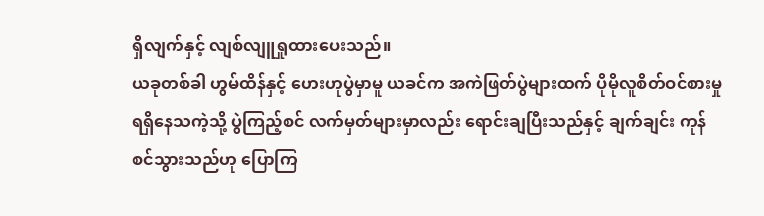ရှိလျက်နှင့် လျစ်လျူရှုထားပေးသည်။
ယခုတစ်ခါ ဟွမ်ထိန်နှင့် ဟေးဟုပွဲမှာမူ ယခင်က အကဲဖြတ်ပွဲများထက် ပိုမိုလူစိတ်ဝင်စားမှု ရရှိနေသကဲ့သို့ ပွဲကြည့်စင် လက်မှတ်များမှာလည်း ရောင်းချပြီးသည်နှင့် ချက်ချင်း ကုန်စင်သွားသည်ဟု ပြောကြ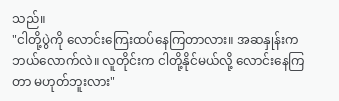သည်။
"ငါတို့ပွဲကို လောင်းကြေးထပ်နေကြတာလား။ အဆနှုန်းက ဘယ်လောက်လဲ။ လူတိုင်းက ငါတို့နိုင်မယ်လို့ လောင်းနေကြတာ မဟုတ်ဘူးလား"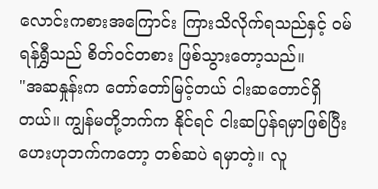လောင်းကစားအကြောင်း ကြားသိလိုက်ရသည်နှင့် ဝမ်ရန်ရွှီသည် စိတ်ဝင်တစား ဖြစ်သွားတော့သည်။
"အဆနှုန်းက တော်တော်မြင့်တယ် ငါးဆတောင်ရှိတယ်။ ကျွန်မတို့ဘက်က နိုင်ရင် ငါးဆပြန်ရမှာဖြစ်ပြီး ဟေးဟုဘက်ကတော့ တစ်ဆပဲ ရမှာတဲ့။ လူ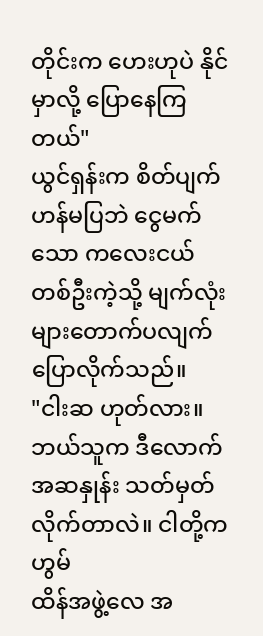တိုင်းက ဟေးဟုပဲ နိုင်မှာလို့ ပြောနေကြတယ်"
ယွင်ရှန်းက စိတ်ပျက်ဟန်မပြဘဲ ငွေမက်သော ကလေးငယ်တစ်ဦးကဲ့သို့ မျက်လုံးများတောက်ပလျက် ပြောလိုက်သည်။
"ငါးဆ ဟုတ်လား။ ဘယ်သူက ဒီလောက်အဆနှုန်း သတ်မှတ်လိုက်တာလဲ။ ငါတို့က ဟွမ်
ထိန်အဖွဲ့လေ အ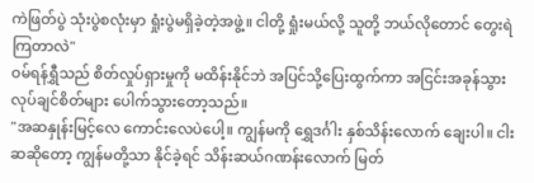ကဲဖြတ်ပွဲ သုံးပွဲစလုံးမှာ ရှုံးပွဲမရှိခဲ့တဲ့အဖွဲ့။ ငါတို့ ရှုံးမယ်လို့ သူတို့ ဘယ်လိုတောင် တွေးရဲကြတာလဲ"
ဝမ်ရန်ရွှီသည် စိတ်လှုပ်ရှားမှုကို မထိန်းနိုင်ဘဲ အပြင်သို့ပြေးထွက်ကာ အငြင်းအခုန်သွားလုပ်ချင်စိတ်များ ပေါက်သွားတော့သည်။
"အဆနှုန်းမြင့်လေ ကောင်းလေပဲပေါ့။ ကျွန်မကို ရွှေဒင်္ဂါး နှစ်သိန်းလောက် ချေးပါ။ ငါးဆဆိုတော့ ကျွန်မတို့သာ နိုင်ခဲ့ရင် သိန်းဆယ်ဂဏန်းလောက် မြတ်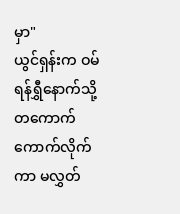မှာ"
ယွင်ရှန်းက ဝမ်ရန်ရွှီနောက်သို့ တကောက်ကောက်လိုက်ကာ မလွှတ်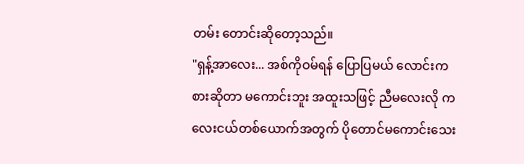တမ်း တောင်းဆိုတော့သည်။
"ရှန့်အာလေး... အစ်ကိုဝမ်ရန် ပြောပြမယ် လောင်းကစားဆိုတာ မကောင်းဘူး အထူးသဖြင့် ညီမလေးလို ကလေးငယ်တစ်ယောက်အတွက် ပိုတောင်မကောင်းသေး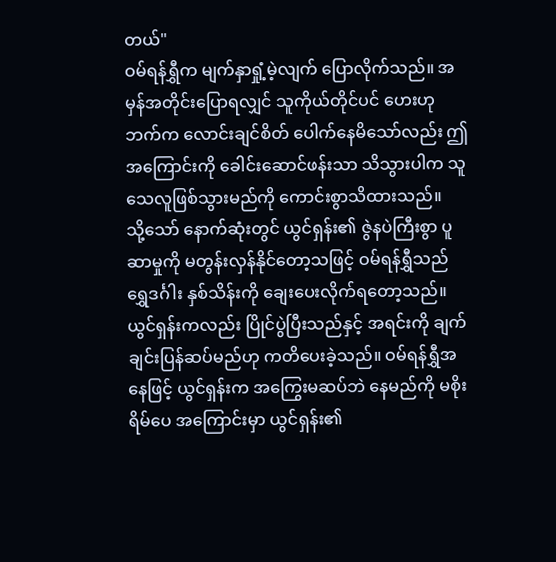တယ်"
ဝမ်ရန်ရွှီက မျက်နှာရှုံ့မဲ့လျက် ပြောလိုက်သည်။ အမှန်အတိုင်းပြောရလျှင် သူကိုယ်တိုင်ပင် ဟေးဟုဘက်က လောင်းချင်စိတ် ပေါက်နေမိသော်လည်း ဤအကြောင်းကို ခေါင်းဆောင်ဖန်းသာ သိသွားပါက သူ သေလူဖြစ်သွားမည်ကို ကောင်းစွာသိထားသည်။
သို့သော် နောက်ဆုံးတွင် ယွင်ရှန်း၏ ဇွဲနပဲကြီးစွာ ပူဆာမှုကို မတွန်းလှန်နိုင်တော့သဖြင့် ဝမ်ရန်ရွှီသည် ရွှေဒင်္ဂါး နှစ်သိန်းကို ချေးပေးလိုက်ရတော့သည်။ ယွင်ရှန်းကလည်း ပြိုင်ပွဲပြီးသည်နှင့် အရင်းကို ချက်ချင်းပြန်ဆပ်မည်ဟု ကတိပေးခဲ့သည်။ ဝမ်ရန်ရွှီအနေဖြင့် ယွင်ရှန်းက အကြွေးမဆပ်ဘဲ နေမည်ကို မစိုးရိမ်ပေ အကြောင်းမှာ ယွင်ရှန်း၏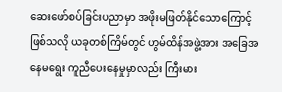ဆေးဖော်စပ်ခြင်းပညာမှာ အဖိုးမဖြတ်နိုင်သောကြောင့်ဖြစ်သလို ယခုတစ်ကြိမ်တွင် ဟွမ်ထိန်အဖွဲ့အား အခြေအနေမရွေး ကူညီပေးနေမှုမှာလည်း ကြီးမား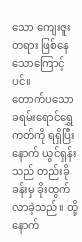သော ကျေးဇူးတရား ဖြစ်နေသောကြောင့်ပင်။
တောက်ပသော ခရမ်းရောင်ရွှေကတ်ကို ရရှိပြီးနောက် ယွင်ရှန်းသည် တည်းခိုခန်းမှ ခိုးထွက်လာခဲ့သည်။ ထို့နောက်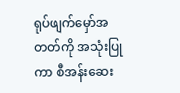ရုပ်ဖျက်မှော်အတတ်ကို အသုံးပြုကာ စီအန်းဆေး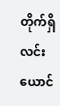တိုက်ရှိ လင်းယောင်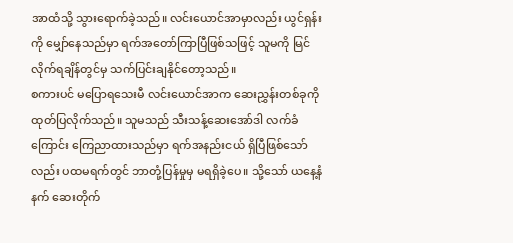အာထံသို့ သွားရောက်ခဲ့သည်။ လင်းယောင်အာမှာလည်း ယွင်ရှန်းကို မျှော်နေသည်မှာ ရက်အတော်ကြာပြီဖြစ်သဖြင့် သူမကို မြင်လိုက်ရချိန်တွင်မှ သက်ပြင်းချနိုင်တော့သည်။
စကားပင် မပြောရသေးမီ လင်းယောင်အာက ဆေးညွှန်းတစ်ခုကို ထုတ်ပြလိုက်သည်။ သူမသည် သီးသန့်ဆေးအော်ဒါ လက်ခံကြောင်း ကြေညာထားသည်မှာ ရက်အနည်းငယ် ရှိပြီဖြစ်သော်လည်း ပထမရက်တွင် ဘာတုံ့ပြန်မှုမှ မရရှိခဲ့ပေ။ သို့သော် ယနေ့နံနက် ဆေးတိုက်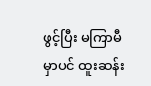ဖွင့်ပြီး မကြာမီမှာပင် ထူးဆန်း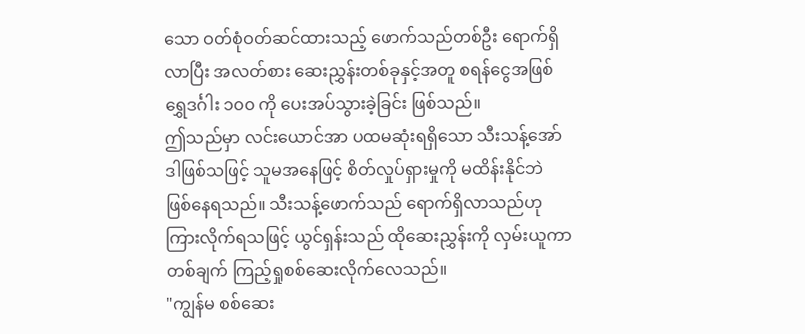သော ဝတ်စုံဝတ်ဆင်ထားသည့် ဖောက်သည်တစ်ဦး ရောက်ရှိလာပြီး အလတ်စား ဆေးညွှန်းတစ်ခုနှင့်အတူ စရန်ငွေအဖြစ် ရွှေဒင်္ဂါး ၁၀၀ ကို ပေးအပ်သွားခဲ့ခြင်း ဖြစ်သည်။
ဤသည်မှာ လင်းယောင်အာ ပထမဆုံးရရှိသော သီးသန့်အော်ဒါဖြစ်သဖြင့် သူမအနေဖြင့် စိတ်လှုပ်ရှားမှုကို မထိန်းနိုင်ဘဲ ဖြစ်နေရသည်။ သီးသန့်ဖောက်သည် ရောက်ရှိလာသည်ဟု ကြားလိုက်ရသဖြင့် ယွင်ရှန်းသည် ထိုဆေးညွှန်းကို လှမ်းယူကာ တစ်ချက် ကြည့်ရှုစစ်ဆေးလိုက်လေသည်။
"ကျွန်မ စစ်ဆေး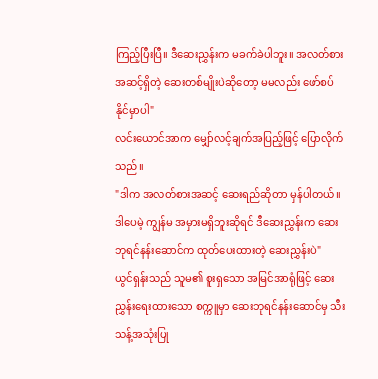ကြည့်ပြီးပြီ။ ဒီဆေးညွှန်းက မခက်ခဲပါဘူး။ အလတ်စား အဆင့်ရှိတဲ့ ဆေးတစ်မျိုးပဲဆိုတော့ မမလည်း ဖော်စပ်နိုင်မှာပါ"
လင်းယောင်အာက မျှော်လင့်ချက်အပြည့်ဖြင့် ပြောလိုက်သည်။
"ဒါက အလတ်စားအဆင့် ဆေးရည်ဆိုတာ မှန်ပါတယ်။ ဒါပေမဲ့ ကျွန်မ အမှားမရှိဘူးဆိုရင် ဒီဆေးညွှန်းက ဆေးဘုရင်နန်းဆောင်က ထုတ်ပေးထားတဲ့ ဆေးညွှန်းပဲ"
ယွင်ရှန်းသည် သူမ၏ စူးရှသော အမြင်အာရုံဖြင့် ဆေးညွှန်းရေးထားသော စက္ကူမှာ ဆေးဘုရင်နန်းဆောင်မှ သီးသန့်အသုံးပြု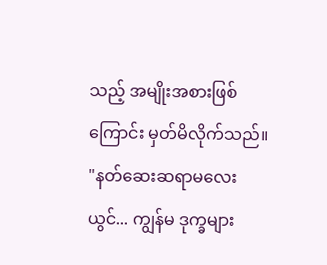သည့် အမျိုးအစားဖြစ်ကြောင်း မှတ်မိလိုက်သည်။
"နတ်ဆေးဆရာမလေးယွင်... ကျွန်မ ဒုက္ခများ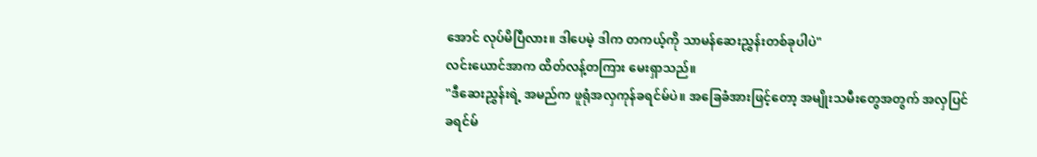အောင် လုပ်မိပြီလား။ ဒါပေမဲ့ ဒါက တကယ့်ကို သာမန်ဆေးညွှန်းတစ်ခုပါပဲ"
လင်းယောင်အာက ထိတ်လန့်တကြား မေးရှာသည်။
"ဒီဆေးညွှန်းရဲ့ အမည်က ဖူရုံအလှကုန်ခရင်မ်ပဲ။ အခြေခံအားဖြင့်တော့ အမျိုးသမီးတွေအတွက် အလှပြင်ခရင်မ်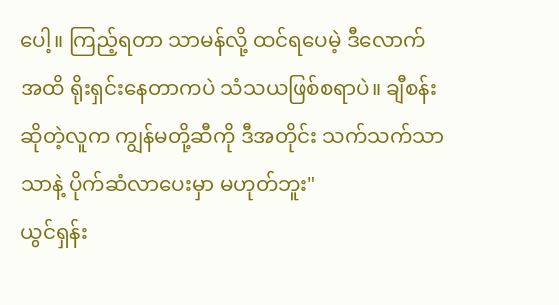ပေါ့။ ကြည့်ရတာ သာမန်လို့ ထင်ရပေမဲ့ ဒီလောက်အထိ ရိုးရှင်းနေတာကပဲ သံသယဖြစ်စရာပဲ။ ချီစန်းဆိုတဲ့လူက ကျွန်မတို့ဆီကို ဒီအတိုင်း သက်သက်သာသာနဲ့ ပိုက်ဆံလာပေးမှာ မဟုတ်ဘူး"
ယွင်ရှန်း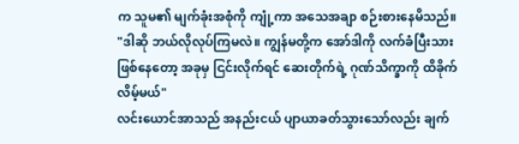က သူမ၏ မျက်ခုံးအစုံကို ကျုံ့ကာ အသေအချာ စဉ်းစားနေမိသည်။
"ဒါဆို ဘယ်လိုလုပ်ကြမလဲ။ ကျွန်မတို့က အော်ဒါကို လက်ခံပြီးသားဖြစ်နေတော့ အခုမှ ငြင်းလိုက်ရင် ဆေးတိုက်ရဲ့ ဂုဏ်သိက္ခာကို ထိခိုက်လိမ့်မယ်"
လင်းယောင်အာသည် အနည်းငယ် ပျာယာခတ်သွားသော်လည်း ချက်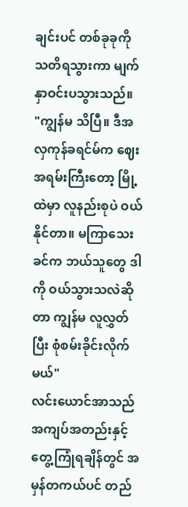ချင်းပင် တစ်ခုခုကို သတိရသွားကာ မျက်နှာဝင်းပသွားသည်။
"ကျွန်မ သိပြီ။ ဒီအလှကုန်ခရင်မ်က ဈေးအရမ်းကြီးတော့ မြို့ထဲမှာ လူနည်းစုပဲ ဝယ်နိုင်တာ။ မကြာသေးခင်က ဘယ်သူတွေ ဒါကို ဝယ်သွားသလဲဆိုတာ ကျွန်မ လူလွှတ်ပြီး စုံစမ်းခိုင်းလိုက်မယ်"
လင်းယောင်အာသည် အကျပ်အတည်းနှင့် တွေ့ကြုံရချိန်တွင် အမှန်တကယ်ပင် တည်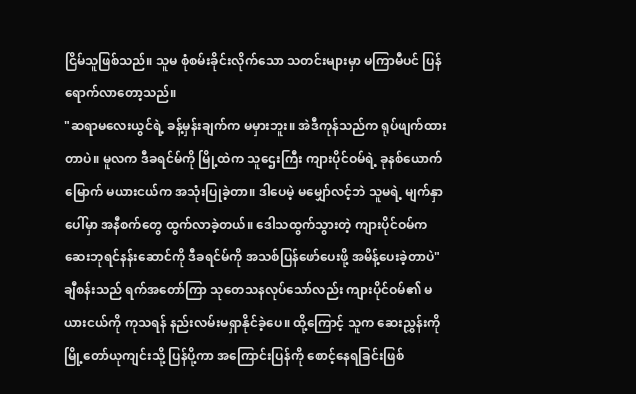ငြိမ်သူဖြစ်သည်။ သူမ စုံစမ်းခိုင်းလိုက်သော သတင်းများမှာ မကြာမီပင် ပြန်ရောက်လာတော့သည်။
"ဆရာမလေးယွင်ရဲ့ ခန့်မှန်းချက်က မမှားဘူး။ အဲဒီကုန်သည်က ရုပ်ဖျက်ထားတာပဲ။ မူလက ဒီခရင်မ်ကို မြို့ထဲက သူဌေးကြီး ကျားပိုင်ဝမ်ရဲ့ ခုနစ်ယောက်မြောက် မယားငယ်က အသုံးပြုခဲ့တာ။ ဒါပေမဲ့ မမျှော်လင့်ဘဲ သူမရဲ့ မျက်နှာပေါ်မှာ အနီစက်တွေ ထွက်လာခဲ့တယ်။ ဒေါသထွက်သွားတဲ့ ကျားပိုင်ဝမ်က ဆေးဘုရင်နန်းဆောင်ကို ဒီခရင်မ်ကို အသစ်ပြန်ဖော်ပေးဖို့ အမိန့်ပေးခဲ့တာပဲ"
ချီစန်းသည် ရက်အတော်ကြာ သုတေသနလုပ်သော်လည်း ကျားပိုင်ဝမ်၏ မယားငယ်ကို ကုသရန် နည်းလမ်းမရှာနိုင်ခဲ့ပေ။ ထို့ကြောင့် သူက ဆေးညွှန်းကို မြို့တော်ယုကျင်းသို့ ပြန်ပို့ကာ အကြောင်းပြန်ကို စောင့်နေရခြင်းဖြစ်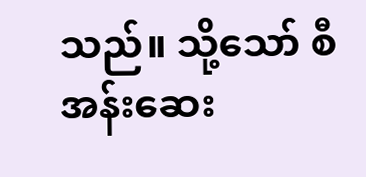သည်။ သို့သော် စီအန်းဆေး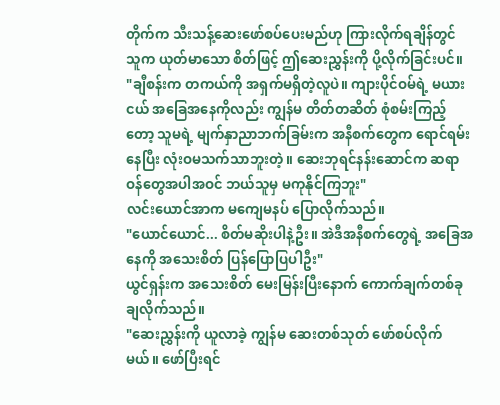တိုက်က သီးသန့်ဆေးဖော်စပ်ပေးမည်ဟု ကြားလိုက်ရချိန်တွင် သူက ယုတ်မာသော စိတ်ဖြင့် ဤဆေးညွှန်းကို ပို့လိုက်ခြင်းပင်။
"ချီစန်းက တကယ်ကို အရှက်မရှိတဲ့လူပဲ။ ကျားပိုင်ဝမ်ရဲ့ မယားငယ် အခြေအနေကိုလည်း ကျွန်မ တိတ်တဆိတ် စုံစမ်းကြည့်တော့ သူမရဲ့ မျက်နှာညာဘက်ခြမ်းက အနီစက်တွေက ရောင်ရမ်းနေပြီး လုံးဝမသက်သာဘူးတဲ့။ ဆေးဘုရင်နန်းဆောင်က ဆရာဝန်တွေအပါအဝင် ဘယ်သူမှ မကုနိုင်ကြဘူး"
လင်းယောင်အာက မကျေမနပ် ပြောလိုက်သည်။
"ယောင်ယောင်... စိတ်မဆိုးပါနဲ့ဦး။ အဲဒီအနီစက်တွေရဲ့ အခြေအနေကို အသေးစိတ် ပြန်ပြောပြပါဦး"
ယွင်ရှန်းက အသေးစိတ် မေးမြန်းပြီးနောက် ကောက်ချက်တစ်ခု ချလိုက်သည်။
"ဆေးညွှန်းကို ယူလာခဲ့ ကျွန်မ ဆေးတစ်သုတ် ဖော်စပ်လိုက်မယ်။ ဖော်ပြီးရင်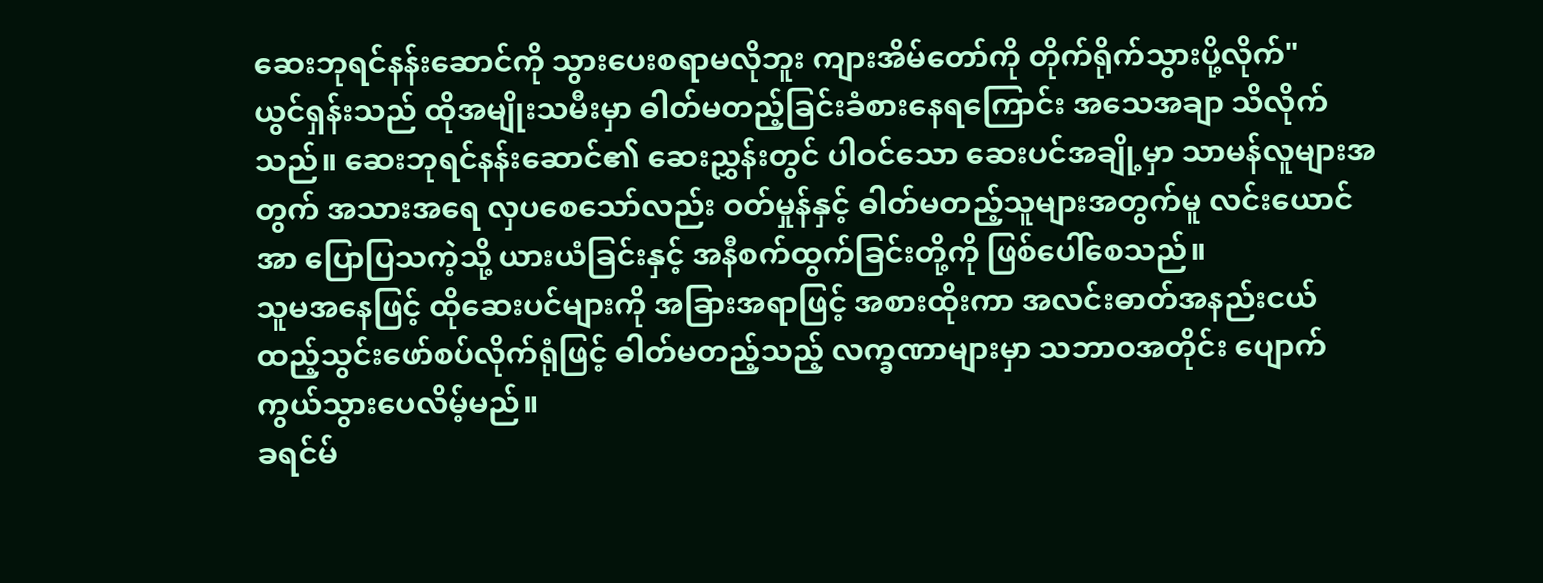ဆေးဘုရင်နန်းဆောင်ကို သွားပေးစရာမလိုဘူး ကျားအိမ်တော်ကို တိုက်ရိုက်သွားပို့လိုက်"
ယွင်ရှန်းသည် ထိုအမျိုးသမီးမှာ ဓါတ်မတည့်ခြင်းခံစားနေရကြောင်း အသေအချာ သိလိုက်သည်။ ဆေးဘုရင်နန်းဆောင်၏ ဆေးညွှန်းတွင် ပါဝင်သော ဆေးပင်အချို့မှာ သာမန်လူများအတွက် အသားအရေ လှပစေသော်လည်း ဝတ်မှုန်နှင့် ဓါတ်မတည့်သူများအတွက်မူ လင်းယောင်အာ ပြောပြသကဲ့သို့ ယားယံခြင်းနှင့် အနီစက်ထွက်ခြင်းတို့ကို ဖြစ်ပေါ်စေသည်။
သူမအနေဖြင့် ထိုဆေးပင်များကို အခြားအရာဖြင့် အစားထိုးကာ အလင်းဓာတ်အနည်းငယ် ထည့်သွင်းဖော်စပ်လိုက်ရုံဖြင့် ဓါတ်မတည့်သည့် လက္ခဏာများမှာ သဘာဝအတိုင်း ပျောက်ကွယ်သွားပေလိမ့်မည်။
ခရင်မ်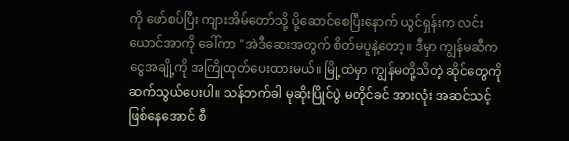ကို ဖော်စပ်ပြီး ကျားအိမ်တော်သို့ ပို့ဆောင်စေပြီးနောက် ယွင်ရှန်းက လင်းယောင်အာကို ခေါ်ကာ "အဲဒီဆေးအတွက် စိတ်မပူနဲ့တော့။ ဒီမှာ ကျွန်မဆီက ငွေအချို့ကို အကြိုထုတ်ပေးထားမယ်။ မြို့ထဲမှာ ကျွန်မတို့သိတဲ့ ဆိုင်တွေကို ဆက်သွယ်ပေးပါ။ သန်ဘက်ခါ မုဆိုးပြိုင်ပွဲ မတိုင်ခင် အားလုံး အဆင်သင့်ဖြစ်နေအောင် စီ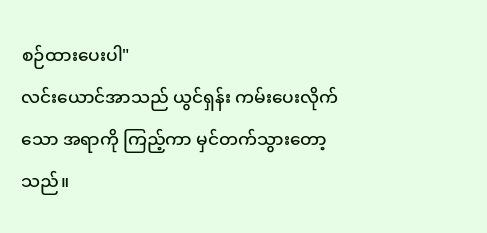စဉ်ထားပေးပါ"
လင်းယောင်အာသည် ယွင်ရှန်း ကမ်းပေးလိုက်သော အရာကို ကြည့်ကာ မှင်တက်သွားတော့သည်။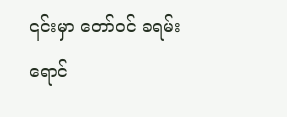၎င်းမှာ တော်ဝင် ခရမ်းရောင်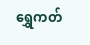ရွှေကတ်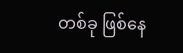တစ်ခု ဖြစ်နေ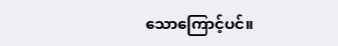သောကြောင့်ပင်။